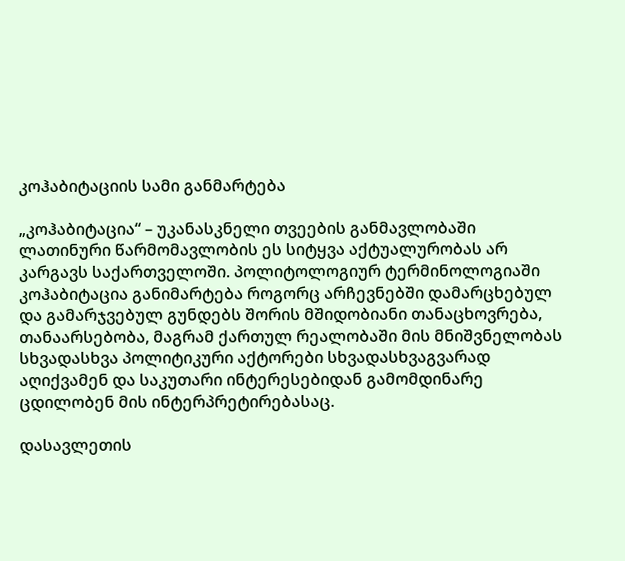კოჰაბიტაციის სამი განმარტება

„კოჰაბიტაცია“ – უკანასკნელი თვეების განმავლობაში ლათინური წარმომავლობის ეს სიტყვა აქტუალურობას არ კარგავს საქართველოში. პოლიტოლოგიურ ტერმინოლოგიაში კოჰაბიტაცია განიმარტება როგორც არჩევნებში დამარცხებულ და გამარჯვებულ გუნდებს შორის მშიდობიანი თანაცხოვრება, თანაარსებობა, მაგრამ ქართულ რეალობაში მის მნიშვნელობას სხვადასხვა პოლიტიკური აქტორები სხვადასხვაგვარად აღიქვამენ და საკუთარი ინტერესებიდან გამომდინარე ცდილობენ მის ინტერპრეტირებასაც.

დასავლეთის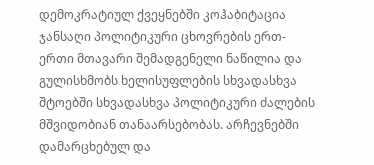დემოკრატიულ ქვეყნებში კოჰაბიტაცია ჯანსაღი პოლიტიკური ცხოვრების ერთ-ერთი მთავარი შემადგენელი ნაწილია და გულისხმობს ხელისუფლების სხვადასხვა შტოებში სხვადასხვა პოლიტიკური ძალების მშვიდობიან თანაარსებობას. არჩევნებში დამარცხებულ და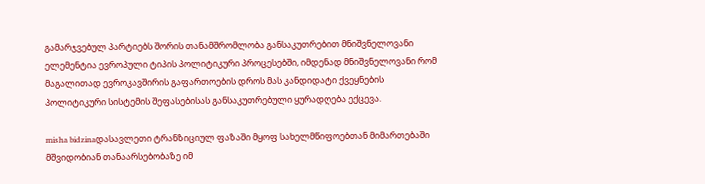გამარჯვებულ პარტიებს შორის თანამშრომლობა განსაკუთრებით მნიშვნელოვანი ელემენტია ევროპული ტიპის პოლიტიკური პროცესებში, იმდენად მნიშვნელოვანი რომ მაგალითად ევროკავშირის გაფართოების დროს მას კანდიდატი ქვეყნების პოლიტიკური სისტემის შეფასებისას განსაკუთრებული ყურადღება ექცევა.

misha bidzinaდასავლეთი ტრანზიციულ ფაზაში მყოფ სახელმწიფოებთან მიმართებაში მშვიდობიან თანაარსებობაზე იმ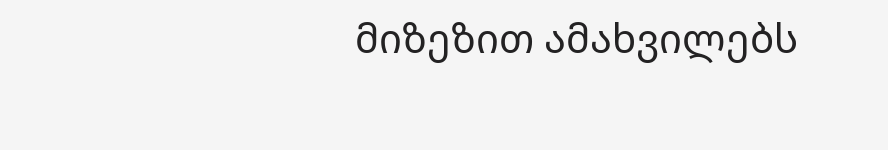მიზეზით ამახვილებს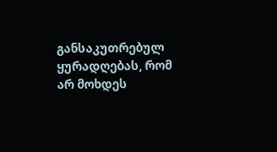განსაკუთრებულ ყურადღებას, რომ არ მოხდეს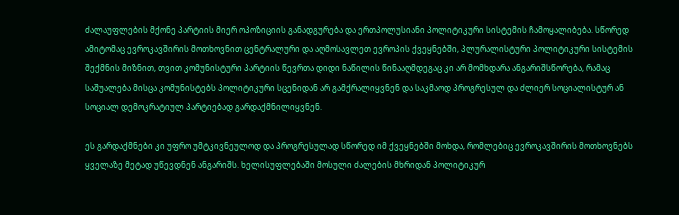ძალაუფლების მქონე პარტიის მიერ ოპოზიციის განადგურება და ერთპოლუსიანი პოლიტიკური სისტემის ჩამოყალიბება. სწორედ ამიტომაც ევროკავშირის მოთხოვნით ცენტრალური და აღმოსავლეთ ევროპის ქვეყნებში, პლურალისტური პოლიტიკური სისტემის შექმნის მიზნით, თვით კომუნისტური პარტიის წევრთა დიდი ნაწილის წინააღმდეგაც კი არ მომხდარა ანგარიშსწორება, რამაც საშუალება მისცა კომუნისტებს პოლიტიკური სცენიდან არ გამქრალიყვნენ და საკმაოდ პროგრესულ და ძლიერ სოციალისტურ ან სოციალ დემოკრატიულ პარტიებად გარდაქმნილიყვნენ.

ეს გარდაქმნები კი უფრო უმტკივნეულოდ და პროგრესულად სწორედ იმ ქვეყნებში მოხდა, რომლებიც ევროკავშირის მოთხოვნებს ყველაზე მეტად უწევდნენ ანგარიშს. ხელისუფლებაში მოსული ძალების მხრიდან პოლიტიკურ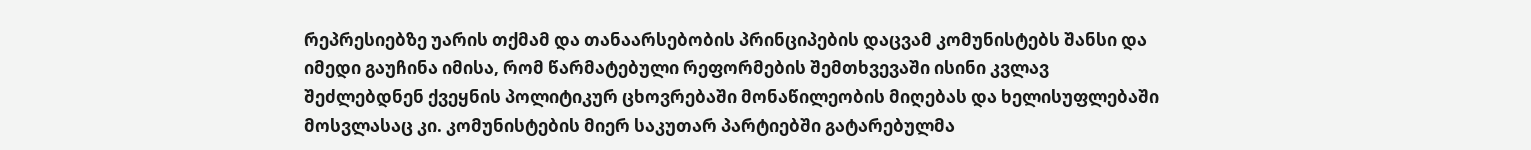რეპრესიებზე უარის თქმამ და თანაარსებობის პრინციპების დაცვამ კომუნისტებს შანსი და იმედი გაუჩინა იმისა, რომ წარმატებული რეფორმების შემთხვევაში ისინი კვლავ შეძლებდნენ ქვეყნის პოლიტიკურ ცხოვრებაში მონაწილეობის მიღებას და ხელისუფლებაში მოსვლასაც კი. კომუნისტების მიერ საკუთარ პარტიებში გატარებულმა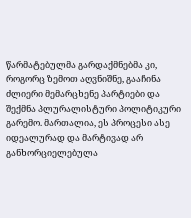წარმატებულმა გარდაქმნებმა კი, როგორც ზემოთ აღვნიშნე, გააჩინა ძლიერი მემარცხენე პარტიები და შექმნა პლურალისტური პოლიტიკური გარემო. მართალია, ეს პროცესი ასე იდეალურად და მარტივად არ განხორციელებულა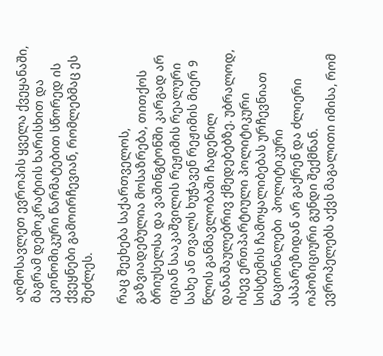აღმოსავლეთ ევროპის ყველა ქვეყანაში, მაგრამ დემოკრატიის ხარისხით და ეკონომიკური წარმატებით სწორედ ის ქვეყნები გამოირჩევიან, რომლებმაც ეს შეძლეს.

რაც შეეხება საქართველოს, გაზვიადებულია მოსაზრება, თითქოს ბრიუსელსა და ვაშინგტონში კარგად არ იციან სააკაშვილის რეჟიმის რეალური სახე ან თვალს ხუჭავენ რეჟიმის მიერ 9 წლის განმავლობაში ჩადენილ დანაშაულებრივ ქმედებებზე. უბრალოდ, ისევ ერთპარტიული პოლიტიკური სისტემის ჩამოყალიბებას ურჩევნიათ ნაციონალები  პოლიტიკური ასპარეზიდან არ გაქრენ და ძლიერი ოპოზიციური გუნდი შექმნან. ევროპელებს აქვს მაგალითი იმისა, რომ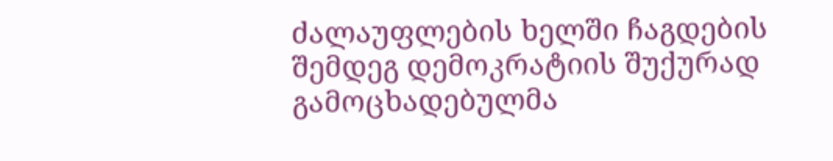ძალაუფლების ხელში ჩაგდების შემდეგ დემოკრატიის შუქურად გამოცხადებულმა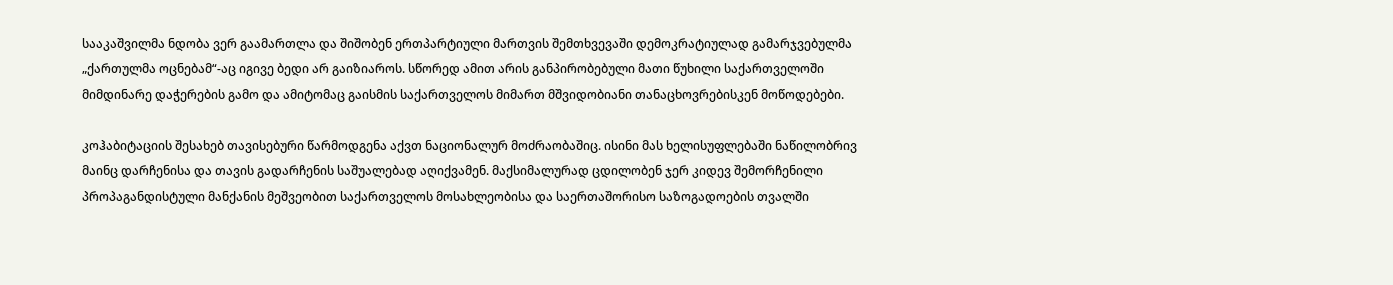სააკაშვილმა ნდობა ვერ გაამართლა და შიშობენ ერთპარტიული მართვის შემთხვევაში დემოკრატიულად გამარჯვებულმა „ქართულმა ოცნებამ“-აც იგივე ბედი არ გაიზიაროს. სწორედ ამით არის განპირობებული მათი წუხილი საქართველოში მიმდინარე დაჭერების გამო და ამიტომაც გაისმის საქართველოს მიმართ მშვიდობიანი თანაცხოვრებისკენ მოწოდებები.

კოჰაბიტაციის შესახებ თავისებური წარმოდგენა აქვთ ნაციონალურ მოძრაობაშიც. ისინი მას ხელისუფლებაში ნაწილობრივ მაინც დარჩენისა და თავის გადარჩენის საშუალებად აღიქვამენ. მაქსიმალურად ცდილობენ ჯერ კიდევ შემორჩენილი პროპაგანდისტული მანქანის მეშვეობით საქართველოს მოსახლეობისა და საერთაშორისო საზოგადოების თვალში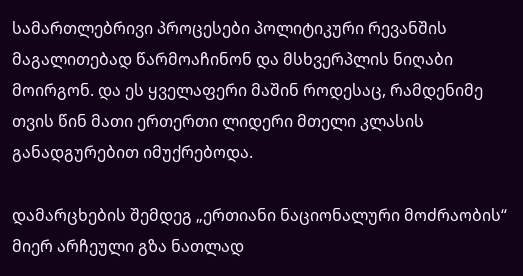სამართლებრივი პროცესები პოლიტიკური რევანშის მაგალითებად წარმოაჩინონ და მსხვერპლის ნიღაბი მოირგონ. და ეს ყველაფერი მაშინ როდესაც, რამდენიმე თვის წინ მათი ერთერთი ლიდერი მთელი კლასის განადგურებით იმუქრებოდა.

დამარცხების შემდეგ „ერთიანი ნაციონალური მოძრაობის“ მიერ არჩეული გზა ნათლად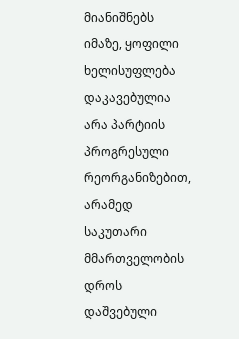მიანიშნებს იმაზე, ყოფილი ხელისუფლება დაკავებულია არა პარტიის პროგრესული რეორგანიზებით, არამედ საკუთარი მმართველობის დროს დაშვებული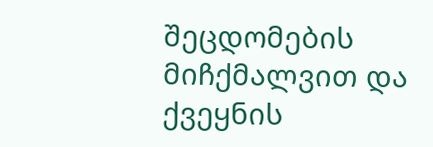შეცდომების მიჩქმალვით და ქვეყნის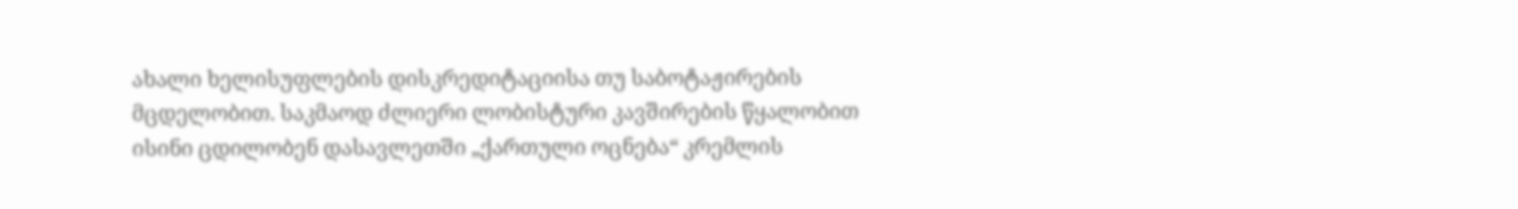ახალი ხელისუფლების დისკრედიტაციისა თუ საბოტაჟირების მცდელობით. საკმაოდ ძლიერი ლობისტური კავშირების წყალობით ისინი ცდილობენ დასავლეთში „ქართული ოცნება“ კრემლის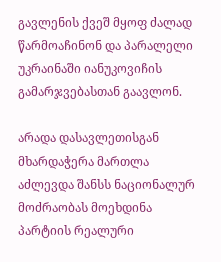გავლენის ქვეშ მყოფ ძალად წარმოაჩინონ და პარალელი უკრაინაში იანუკოვიჩის გამარჯვებასთან გაავლონ.

არადა დასავლეთისგან მხარდაჭერა მართლა აძლევდა შანსს ნაციონალურ მოძრაობას მოეხდინა პარტიის რეალური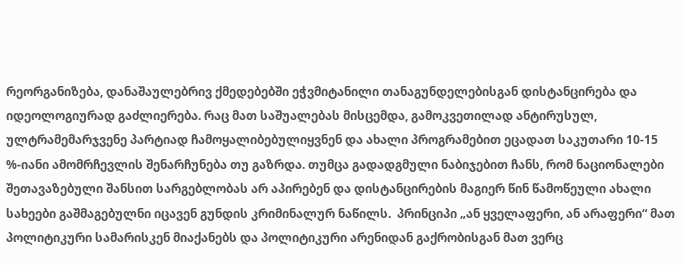რეორგანიზება, დანაშაულებრივ ქმედებებში ეჭვმიტანილი თანაგუნდელებისგან დისტანცირება და იდეოლოგიურად გაძლიერება. რაც მათ საშუალებას მისცემდა, გამოკვეთილად ანტირუსულ, ულტრამემარჯვენე პარტიად ჩამოყალიბებულიყვნენ და ახალი პროგრამებით ეცადათ საკუთარი 10-15 %-იანი ამომრჩევლის შენარჩუნება თუ გაზრდა. თუმცა გადადგმული ნაბიჯებით ჩანს, რომ ნაციონალები შეთავაზებული შანსით სარგებლობას არ აპირებენ და დისტანცირების მაგიერ წინ წამოწეული ახალი სახეები გაშმაგებულნი იცავენ გუნდის კრიმინალურ ნაწილს.  პრინციპი „ან ყველაფერი, ან არაფერი“ მათ პოლიტიკური სამარისკენ მიაქანებს და პოლიტიკური არენიდან გაქრობისგან მათ ვერც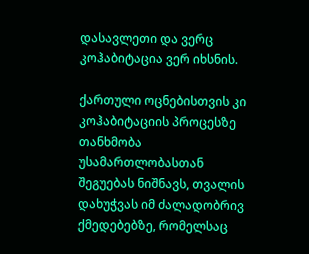დასავლეთი და ვერც კოჰაბიტაცია ვერ იხსნის.

ქართული ოცნებისთვის კი კოჰაბიტაციის პროცესზე თანხმობა უსამართლობასთან შეგუებას ნიშნავს, თვალის დახუჭვას იმ ძალადობრივ ქმედებებზე, რომელსაც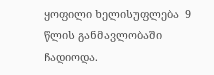ყოფილი ხელისუფლება  9 წლის განმავლობაში ჩადიოდა.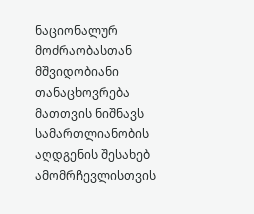ნაციონალურ მოძრაობასთან მშვიდობიანი თანაცხოვრება მათთვის ნიშნავს სამართლიანობის აღდგენის შესახებ ამომრჩევლისთვის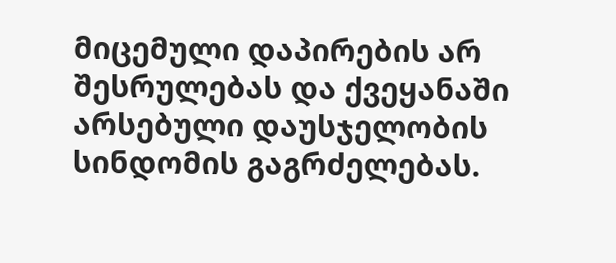მიცემული დაპირების არ შესრულებას და ქვეყანაში არსებული დაუსჯელობის სინდომის გაგრძელებას.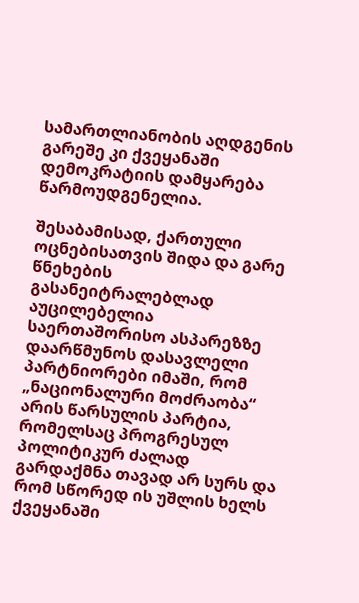სამართლიანობის აღდგენის გარეშე კი ქვეყანაში დემოკრატიის დამყარება წარმოუდგენელია.

შესაბამისად, ქართული ოცნებისათვის შიდა და გარე წნეხების გასანეიტრალებლად აუცილებელია საერთაშორისო ასპარეზზე დაარწმუნოს დასავლელი პარტნიორები იმაში, რომ „ნაციონალური მოძრაობა“ არის წარსულის პარტია, რომელსაც პროგრესულ პოლიტიკურ ძალად გარდაქმნა თავად არ სურს და რომ სწორედ ის უშლის ხელს ქვეყანაში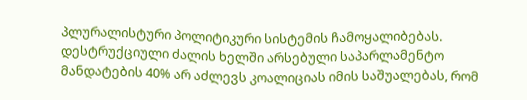პლურალისტური პოლიტიკური სისტემის ჩამოყალიბებას. დესტრუქციული ძალის ხელში არსებული საპარლამენტო მანდატების 40% არ აძლევს კოალიციას იმის საშუალებას, რომ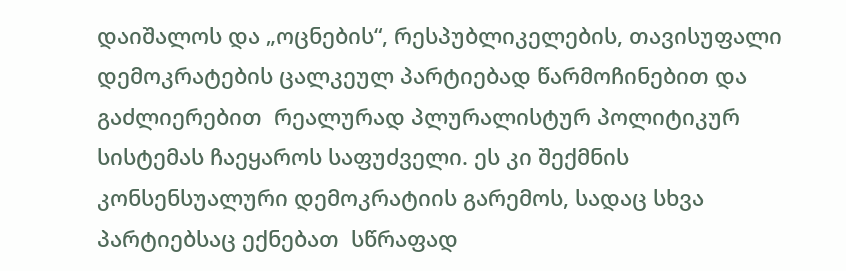დაიშალოს და „ოცნების“, რესპუბლიკელების, თავისუფალი დემოკრატების ცალკეულ პარტიებად წარმოჩინებით და გაძლიერებით  რეალურად პლურალისტურ პოლიტიკურ სისტემას ჩაეყაროს საფუძველი. ეს კი შექმნის კონსენსუალური დემოკრატიის გარემოს, სადაც სხვა პარტიებსაც ექნებათ  სწრაფად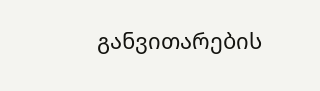განვითარების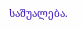საშუალება.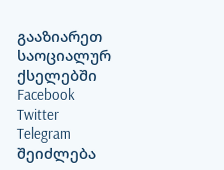გააზიარეთ საოციალურ ქსელებში
Facebook
Twitter
Telegram
შეიძლება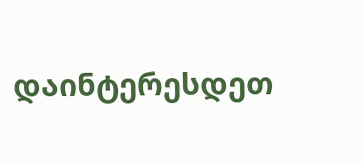დაინტერესდეთ